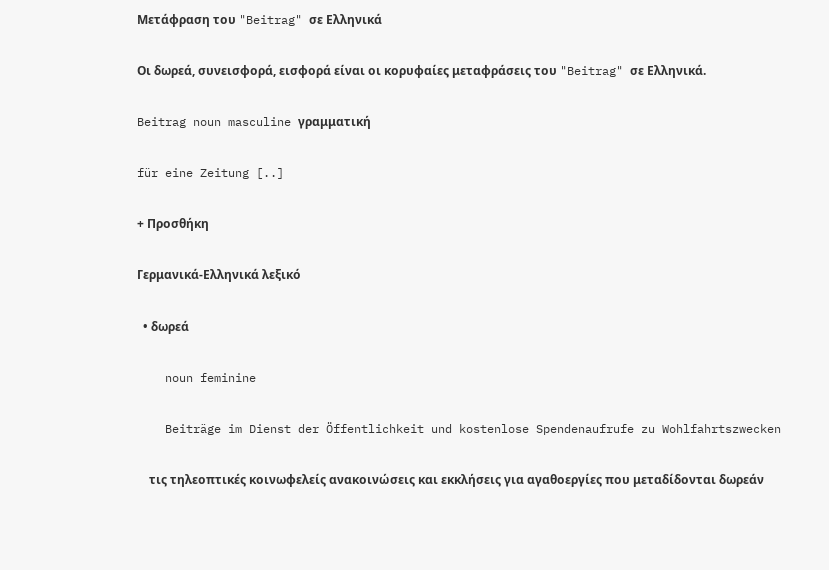Μετάφραση του "Beitrag" σε Ελληνικά

Οι δωρεά, συνεισφορά, εισφορά είναι οι κορυφαίες μεταφράσεις του "Beitrag" σε Ελληνικά.

Beitrag noun masculine γραμματική

für eine Zeitung [..]

+ Προσθήκη

Γερμανικά-Ελληνικά λεξικό

  • δωρεά

    noun feminine

    Beiträge im Dienst der Öffentlichkeit und kostenlose Spendenaufrufe zu Wohlfahrtszwecken

    τις τηλεοπτικές κοινωφελείς ανακοινώσεις και εκκλήσεις για αγαθοεργίες που μεταδίδονται δωρεάν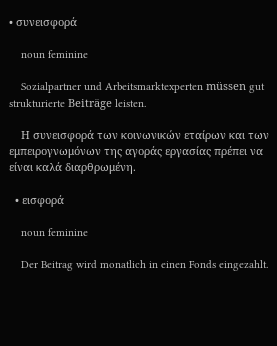• συνεισφορά

    noun feminine

    Sozialpartner und Arbeitsmarktexperten müssen gut strukturierte Beiträge leisten.

    Η συνεισφορά των κοινωνικών εταίρων και των εμπειρογνωμόνων της αγοράς εργασίας πρέπει να είναι καλά διαρθρωμένη.

  • εισφορά

    noun feminine

    Der Beitrag wird monatlich in einen Fonds eingezahlt.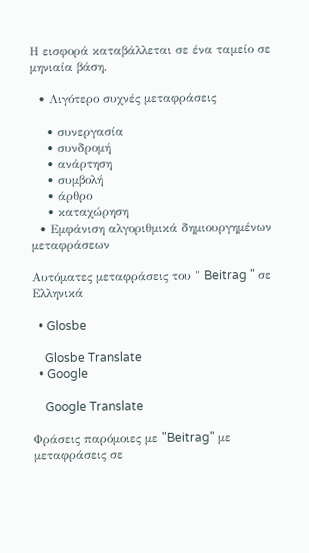Η εισφορά καταβάλλεται σε ένα ταμείο σε μηνιαία βάση.

  • Λιγότερο συχνές μεταφράσεις

    • συνεργασία
    • συνδρομή
    • ανάρτηση
    • συμβολή
    • άρθρο
    • καταχώρηση
  • Εμφάνιση αλγοριθμικά δημιουργημένων μεταφράσεων

Αυτόματες μεταφράσεις του " Beitrag " σε Ελληνικά

  • Glosbe

    Glosbe Translate
  • Google

    Google Translate

Φράσεις παρόμοιες με "Beitrag" με μεταφράσεις σε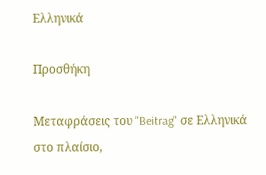Ελληνικά

Προσθήκη

Μεταφράσεις του "Beitrag" σε Ελληνικά στο πλαίσιο,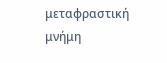μεταφραστική μνήμη